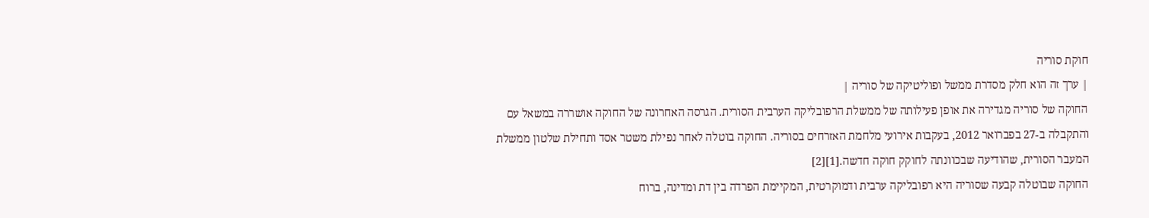חוקת סוריה
| ערך זה הוא חלק מסדרת ממשל ופוליטיקה של סוריה |
החוקה של סוריה מגדירה את אופן פעילותה של ממשלת הרפובליקה הערבית הסורית. הגרסה האחרונה של החוקה אושררה במשאל עם והתקבלה ב-27 בפברואר 2012, בעקבות אירועי מלחמת האזרחים בסוריה. החוקה בוטלה לאחר נפילת משטר אסד ותחילת שלטון ממשלת המעבר הסורית, שהודיעה שבכוונתה לחוקק חוקה חדשה.[1][2]
החוקה שבוטלה קבעה שסוריה היא רפובליקה ערבית ודמוקרטית, המקיימת הפרדה בין דת ומדינה, ברוח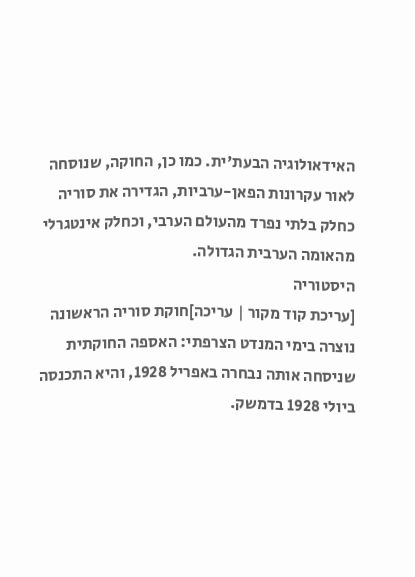האידאולוגיה הבעת'ית. כמו כן, החוקה, שנוסחה לאור עקרונות הפאן-ערביות, הגדירה את סוריה כחלק בלתי נפרד מהעולם הערבי, וכחלק אינטגרלי מהאומה הערבית הגדולה.
היסטוריה
[עריכת קוד מקור | עריכה]חוקת סוריה הראשונה נוצרה בימי המנדט הצרפתי: האספה החוקתית שניסחה אותה נבחרה באפריל 1928, והיא התכנסה ביולי 1928 בדמשק.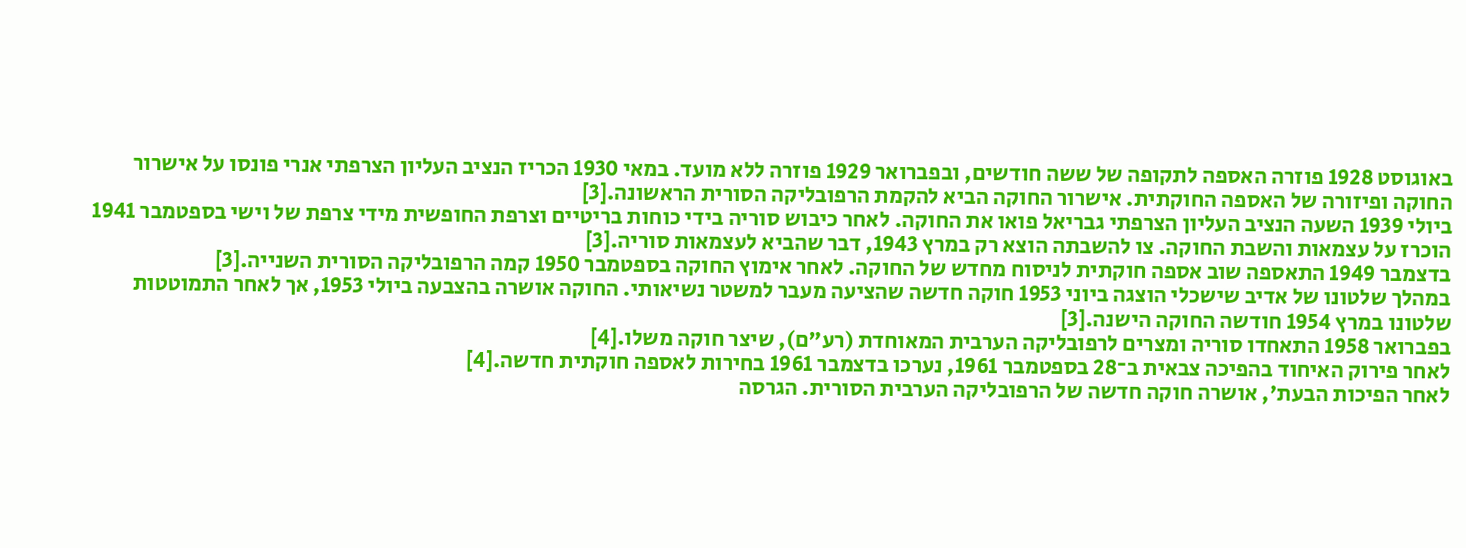באוגוסט 1928 פוזרה האספה לתקופה של ששה חודשים, ובפברואר 1929 פוזרה ללא מועד. במאי 1930 הכריז הנציב העליון הצרפתי אנרי פונסו על אישרור החוקה ופיזורה של האספה החוקתית. אישרור החוקה הביא להקמת הרפובליקה הסורית הראשונה.[3]
ביולי 1939 השעה הנציב העליון הצרפתי גבריאל פואו את החוקה. לאחר כיבוש סוריה בידי כוחות בריטיים וצרפת החופשית מידי צרפת של וישי בספטמבר 1941 הוכרז על עצמאות והשבת החוקה. צו להשבתה הוצא רק במרץ 1943, דבר שהביא לעצמאות סוריה.[3]
בדצמבר 1949 התאספה שוב אספה חוקתית לניסוח מחדש של החוקה. לאחר אימוץ החוקה בספטמבר 1950 קמה הרפובליקה הסורית השנייה.[3]
במהלך שלטונו של אדיב שישכלי הוצגה ביוני 1953 חוקה חדשה שהציעה מעבר למשטר נשיאותי. החוקה אושרה בהצבעה ביולי 1953, אך לאחר התמוטטות שלטונו במרץ 1954 חודשה החוקה הישנה.[3]
בפברואר 1958 התאחדו סוריה ומצרים לרפובליקה הערבית המאוחדת (רע"ם), שיצר חוקה משלו.[4]
לאחר פירוק האיחוד בהפיכה צבאית ב־28 בספטמבר 1961, נערכו בדצמבר 1961 בחירות לאספה חוקתית חדשה.[4]
לאחר הפיכות הבעת', אושרה חוקה חדשה של הרפובליקה הערבית הסורית. הגרסה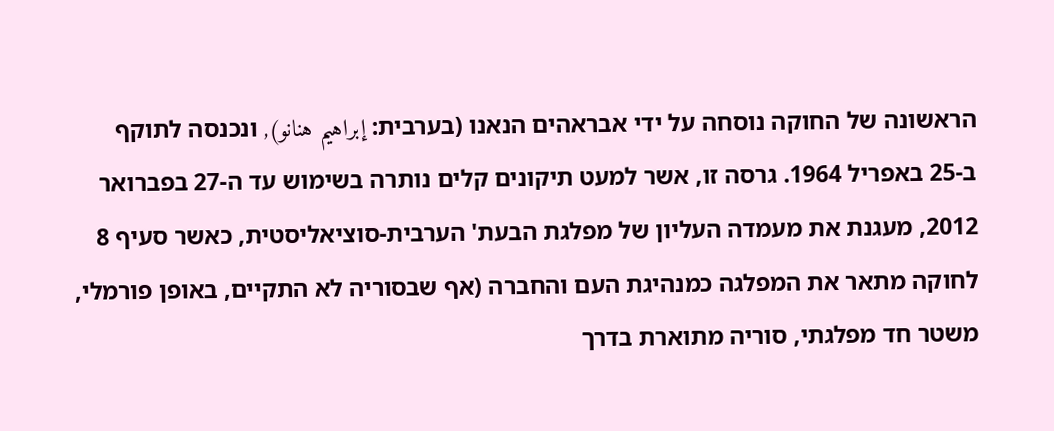הראשונה של החוקה נוסחה על ידי אבראהים הנאנו (בערבית: إبراهيم هنانو), ונכנסה לתוקף ב-25 באפריל 1964. גרסה זו, אשר למעט תיקונים קלים נותרה בשימוש עד ה-27 בפברואר 2012, מעגנת את מעמדה העליון של מפלגת הבעת' הערבית-סוציאליסטית, כאשר סעיף 8 לחוקה מתאר את המפלגה כמנהיגת העם והחברה (אף שבסוריה לא התקיים, באופן פורמלי, משטר חד מפלגתי, סוריה מתוארת בדרך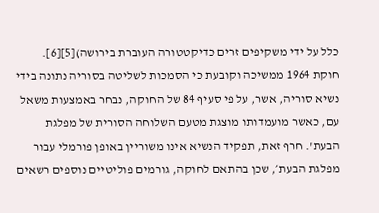כלל על ידי משקיפים זרים כדיקטטורה העוברת בירושה)[5][6].
חוקת 1964 ממשיכה וקובעת כי הסמכות לשליטה בסוריה נתונה בידי נשיא סוריה, אשר, על פי סעיף 84 של החוקה, נבחר באמצעות משאל עם, כאשר מועמדותו מוצגת מטעם השלוחה הסורית של מפלגת הבעת'. חרף זאת, תפקיד הנשיא אינו משוריין באופן פורמלי עבור מפלגת הבעת׳, שכן בהתאם לחוקה, גורמים פוליטיים נוספים רשאים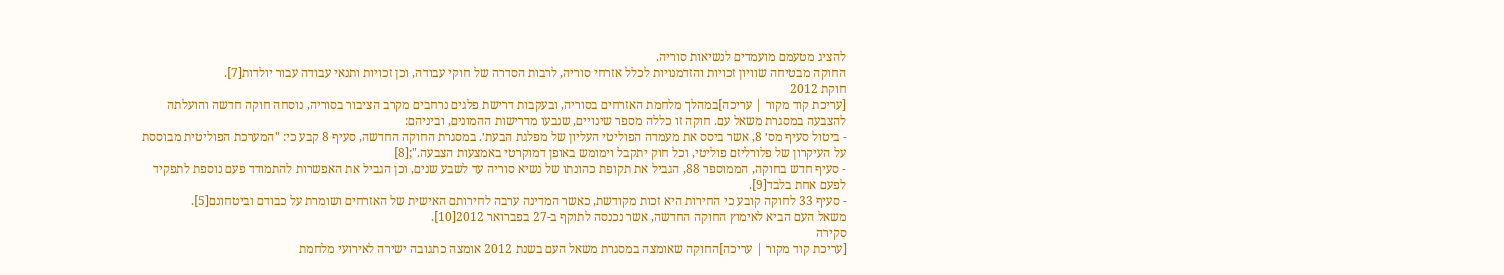להציג מטעמם מועמדים לנשיאות סוריה.
החוקה מבטיחה שוויון זכויות והזדמנויות לכלל אזרחי סוריה, לרבות הסדרה של חוקי עבודה, וכן זכויות ותנאי עבודה עבור יולדות[7].
חוקת 2012
[עריכת קוד מקור | עריכה]במהלך מלחמת האזרחים בסוריה, ובעקבות דרישת פלגים נרחבים מקרב הציבור בסוריה, נוסחה חוקה חדשה והועלתה להצבעה במסגרת משאל עם. חוקה זו כללה מספר שינויים, שנבעו מדרישות ההמונים, וביניהם:
- ביטול סעיף מס׳ 8, אשר ביסס את מעמדה הפוליטי העליון של מפלגת הבעת׳. במסגרת החוקה החדשה, סעיף 8 קבע כי: "המערכת הפוליטית מבוססת על העיקרון של פלורליזם פוליטי, וכל חוק יתקבל וימומש באופן דמוקרטי באמצעות הצבעה.";[8]
- סעיף חדש בחוקה, הממוספר 88, הגביל את תקופת כהונתו של נשיא סוריה עד לשבע שנים, וכן הגביל את האפשרות להתמודד פעם נוספת לתפקיד לפעם אחת בלבד[9].
- סעיף 33 לחוקה קובע כי החירות היא זכות מקודשת, כאשר המדינה ערבה לחירותם האישית של האזרחים ושומרת על כבודם וביטחונם[5].
משאל העם הביא לאימוץ החוקה החדשה, אשר נכנסה לתוקף ב-27 בפברואר 2012[10].
סקירה
[עריכת קוד מקור | עריכה]החוקה שאומצה במסגרת משאל העם בשנת 2012 אומצה כתגובה ישירה לאירועי מלחמת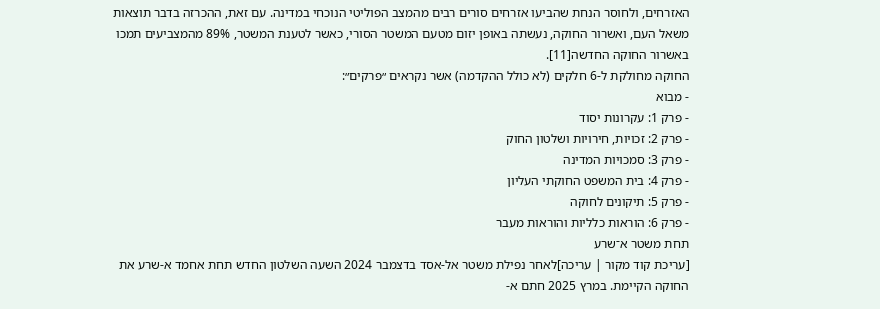האזרחים, ולחוסר הנחת שהביעו אזרחים סורים רבים מהמצב הפוליטי הנוכחי במדינה. עם זאת, ההכרזה בדבר תוצאות משאל העם, ואשרור החוקה, נעשתה באופן יזום מטעם המשטר הסורי, כאשר לטענת המשטר, 89% מהמצביעים תמכו באשרור החוקה החדשה[11].
החוקה מחולקת ל-6 חלקים (לא כולל ההקדמה) אשר נקראים ״פרקים״:
- מבוא
- פרק 1: עקרונות יסוד
- פרק 2: זכויות, חירויות ושלטון החוק
- פרק 3: סמכויות המדינה
- פרק 4: בית המשפט החוקתי העליון
- פרק 5: תיקונים לחוקה
- פרק 6: הוראות כלליות והוראות מעבר
תחת משטר א־שרע
[עריכת קוד מקור | עריכה]לאחר נפילת משטר אל-אסד בדצמבר 2024 השעה השלטון החדש תחת אחמד א-שרע את החוקה הקיימת. במרץ 2025 חתם א-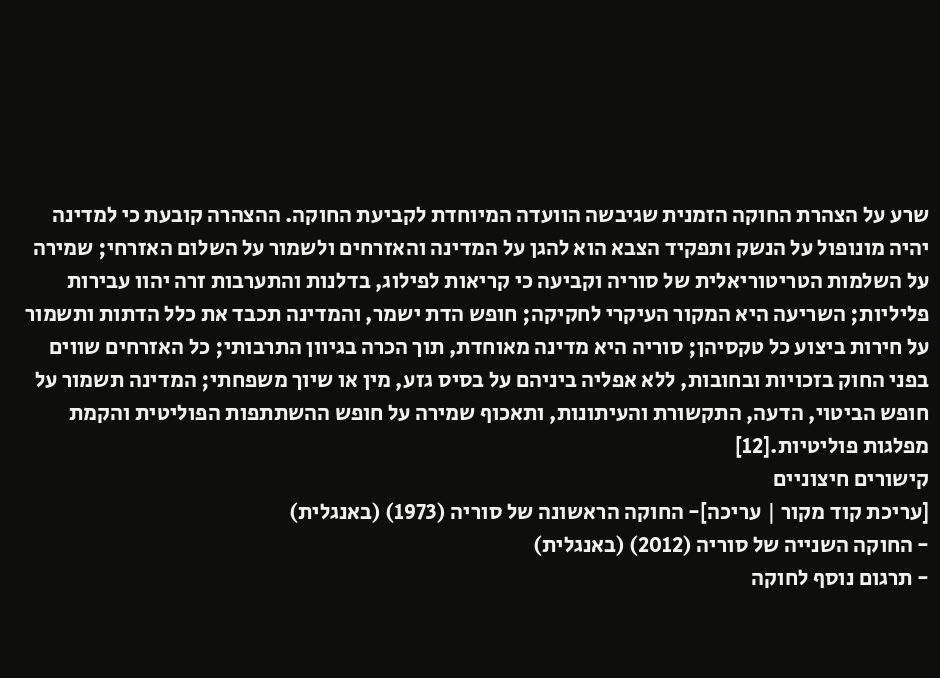שרע על הצהרת החוקה הזמנית שגיבשה הוועדה המיוחדת לקביעת החוקה. ההצהרה קובעת כי למדינה יהיה מונופול על הנשק ותפקיד הצבא הוא להגן על המדינה והאזרחים ולשמור על השלום האזרחי; שמירה על השלמות הטריטוריאלית של סוריה וקביעה כי קריאות לפילוג, בדלנות והתערבות זרה יהוו עבירות פליליות; השריעה היא המקור העיקרי לחקיקה; חופש הדת ישמר, והמדינה תכבד את כלל הדתות ותשמור על חירות ביצוע כל טקסיהן; סוריה היא מדינה מאוחדת, תוך הכרה בגיוון התרבותי; כל האזרחים שווים בפני החוק בזכויות ובחובות, ללא אפליה ביניהם על בסיס גזע, מין או שיוך משפחתי; המדינה תשמור על חופש הביטוי, הדעה, התקשורת והעיתונות, ותאכוף שמירה על חופש ההשתתפות הפוליטית והקמת מפלגות פוליטיות.[12]
קישורים חיצוניים
[עריכת קוד מקור | עריכה]- החוקה הראשונה של סוריה (1973) (באנגלית)
- החוקה השנייה של סוריה (2012) (באנגלית)
- תרגום נוסף לחוקה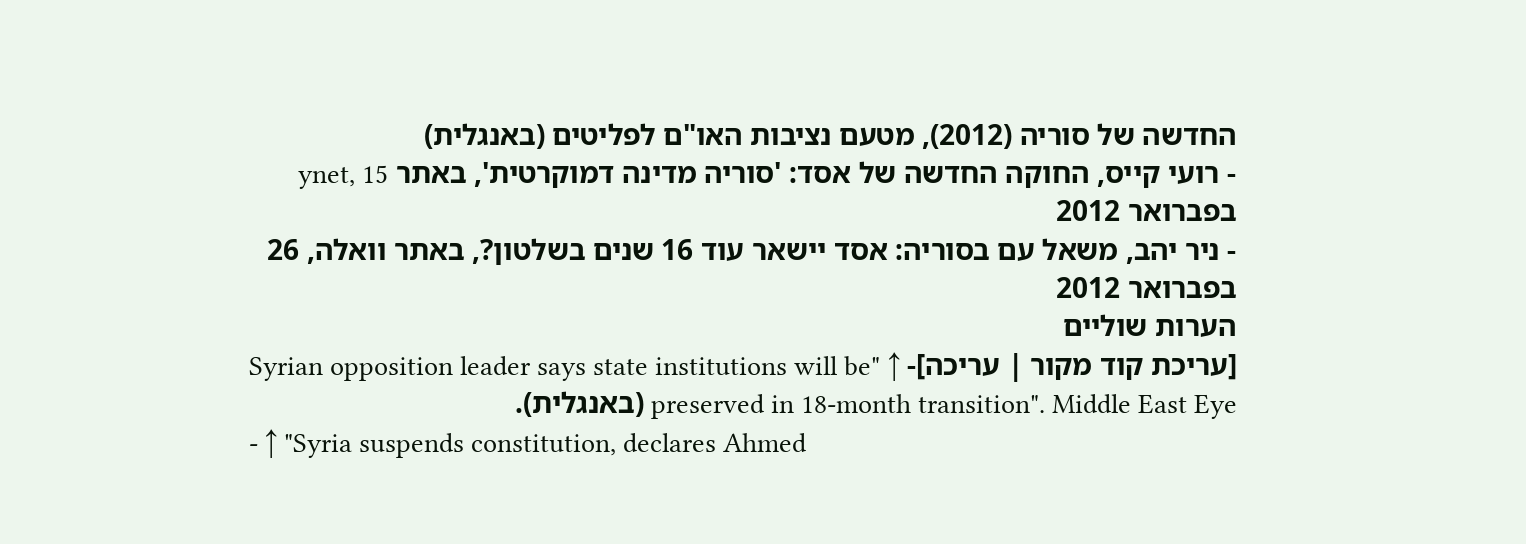החדשה של סוריה (2012), מטעם נציבות האו"ם לפליטים (באנגלית)
- רועי קייס, החוקה החדשה של אסד: 'סוריה מדינה דמוקרטית', באתר ynet, 15 בפברואר 2012
- ניר יהב, משאל עם בסוריה: אסד יישאר עוד 16 שנים בשלטון?, באתר וואלה, 26 בפברואר 2012
הערות שוליים
[עריכת קוד מקור | עריכה]- ↑ "Syrian opposition leader says state institutions will be preserved in 18-month transition". Middle East Eye (באנגלית).
- ↑ "Syria suspends constitution, declares Ahmed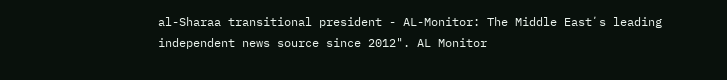al-Sharaa transitional president - AL-Monitor: The Middle Eastʼs leading independent news source since 2012". AL Monitor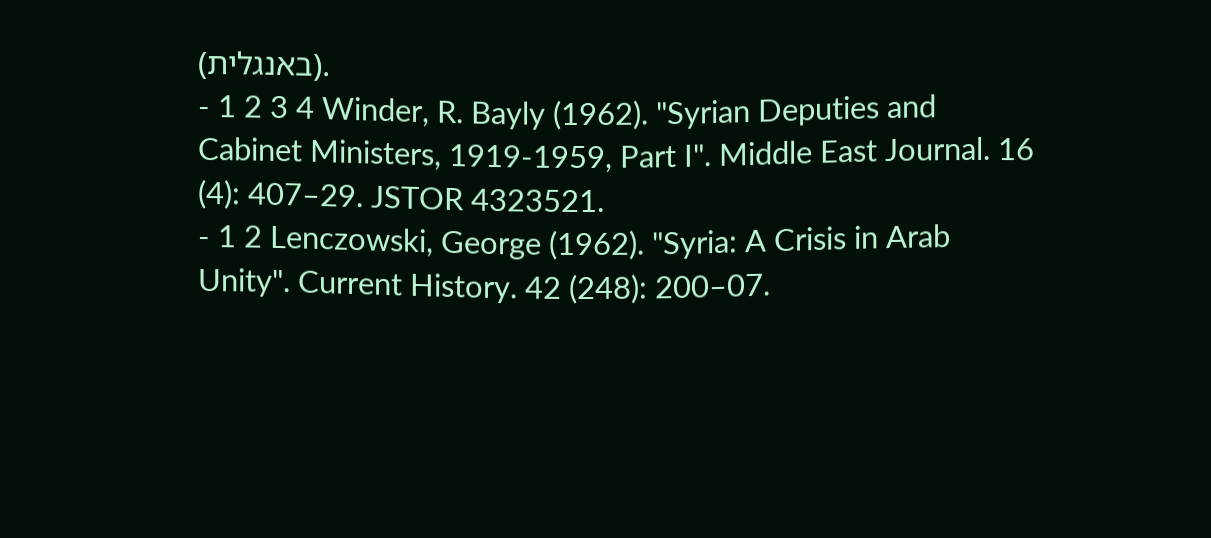(באנגלית).
- 1 2 3 4 Winder, R. Bayly (1962). "Syrian Deputies and Cabinet Ministers, 1919-1959, Part I". Middle East Journal. 16 (4): 407–29. JSTOR 4323521.
- 1 2 Lenczowski, George (1962). "Syria: A Crisis in Arab Unity". Current History. 42 (248): 200–07.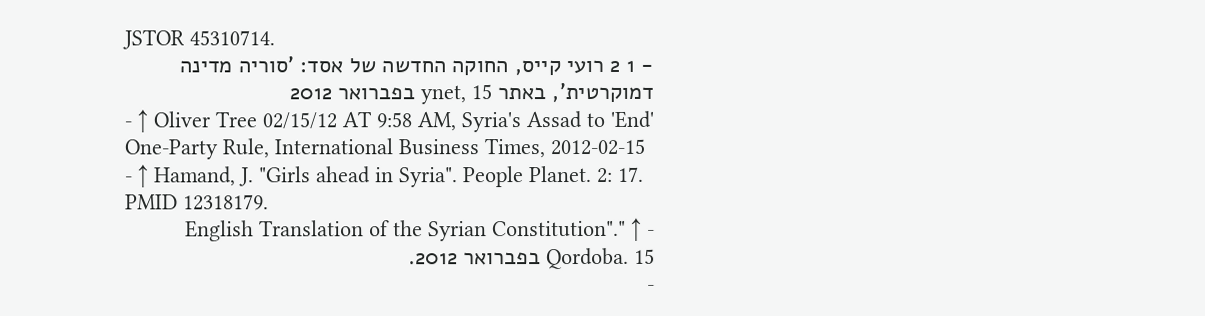JSTOR 45310714.
- 1 2 רועי קייס, החוקה החדשה של אסד: 'סוריה מדינה דמוקרטית', באתר ynet, 15 בפברואר 2012
- ↑ Oliver Tree 02/15/12 AT 9:58 AM, Syria's Assad to 'End' One-Party Rule, International Business Times, 2012-02-15
- ↑ Hamand, J. "Girls ahead in Syria". People Planet. 2: 17. PMID 12318179.
- ↑ "English Translation of the Syrian Constitution". Qordoba. 15 בפברואר 2012.
-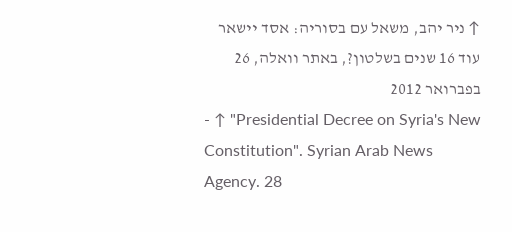↑ ניר יהב, משאל עם בסוריה: אסד יישאר עוד 16 שנים בשלטון?, באתר וואלה, 26 בפברואר 2012
- ↑ "Presidential Decree on Syria's New Constitution". Syrian Arab News Agency. 28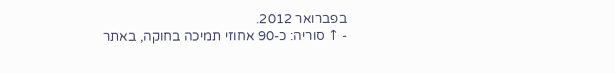בפברואר 2012.
- ↑ סוריה: כ-90 אחוזי תמיכה בחוקה, באתר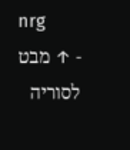nrg
- ↑ מבט לסוריה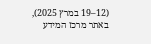(12–19 במרץ 2025), באתר מרכז המידע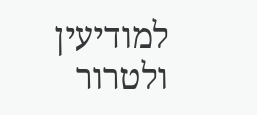למודיעין ולטרור